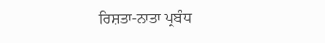ਰਿਸ਼ਤਾ-ਨਾਤਾ ਪ੍ਰਬੰਧ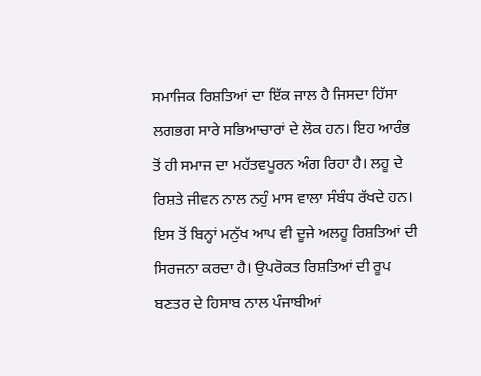ਸਮਾਜਿਕ ਰਿਸ਼ਤਿਆਂ ਦਾ ਇੱਕ ਜਾਲ ਹੈ ਜਿਸਦਾ ਹਿੱਸਾ ਲਗਭਗ ਸਾਰੇ ਸਭਿਆਚਾਰਾਂ ਦੇ ਲੋਕ ਹਨ। ਇਹ ਆਰੰਭ ਤੋਂ ਹੀ ਸਮਾਜ ਦਾ ਮਹੱਤਵਪੂਰਨ ਅੰਗ ਰਿਹਾ ਹੈ। ਲਹੂ ਦੇ ਰਿਸ਼ਤੇ ਜੀਵਨ ਨਾਲ ਨਹੁੰ ਮਾਸ ਵਾਲਾ ਸੰਬੰਧ ਰੱਖਦੇ ਹਨ। ਇਸ ਤੋਂ ਬਿਨ੍ਹਾਂ ਮਨੁੱਖ ਆਪ ਵੀ ਦੂਜੇ ਅਲਹੂ ਰਿਸ਼ਤਿਆਂ ਦੀ ਸਿਰਜਨਾ ਕਰਦਾ ਹੈ। ਉਪਰੋਕਤ ਰਿਸ਼ਤਿਆਂ ਦੀ ਰੂਪ ਬਣਤਰ ਦੇ ਹਿਸਾਬ ਨਾਲ ਪੰਜਾਬੀਆਂ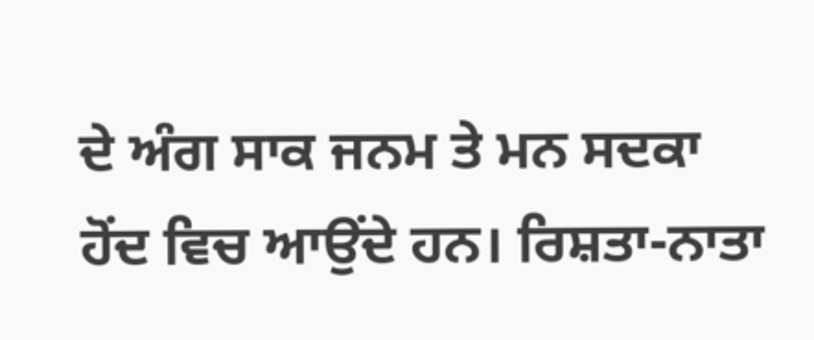ਦੇ ਅੰਗ ਸਾਕ ਜਨਮ ਤੇ ਮਨ ਸਦਕਾ ਹੋਂਦ ਵਿਚ ਆਉਂਦੇ ਹਨ। ਰਿਸ਼ਤਾ-ਨਾਤਾ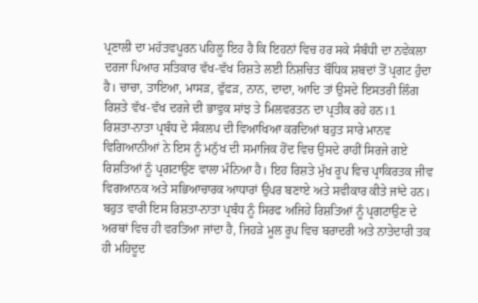ਪ੍ਰਣਾਲੀ ਦਾ ਮਹੱਤਵਪੂਰਨ ਪਹਿਲੂ ਇਹ ਹੈ ਕਿ ਇਹਨਾਂ ਵਿਚ ਹਰ ਸਕੇ ਸੰਬੰਧੀ ਦਾ ਨਵੇਕਲਾ ਦਰਜਾ ਪਿਆਰ ਸਤਿਕਾਰ ਵੱਖ-ਵੱਖ ਰਿਸ਼ਤੇ ਲਈ ਨਿਸ਼ਚਿਤ ਬੌਧਿਕ ਸ਼ਬਦਾਂ ਤੋਂ ਪ੍ਰਗਟ ਹੁੰਦਾ ਹੈ। ਚਾਚਾ, ਤਾਇਆ, ਮਾਸੜ, ਫੁੱਫੜ, ਨਾਨ, ਦਾਦਾ, ਆਦਿ ਤਾਂ ਉਸਦੇ ਇਸਤਰੀ ਲਿੰਗ ਰਿਸ਼ਤੇ ਵੱਖ-ਵੱਖ ਦਰਜੇ ਦੀ ਭਾਵੁਕ ਸਾਂਝ ਤੇ ਮਿਲਵਰਤਨ ਦਾ ਪ੍ਰਤੀਕ ਰਹੇ ਹਨ।1
ਰਿਸ਼ਤਾ-ਨਾਤਾ ਪ੍ਰਬੰਧ ਦੇ ਸੰਕਲਪ ਦੀ ਵਿਆਖਿਆ ਕਰਦਿਆਂ ਬਹੁਤ ਸਾਰੇ ਮਾਨਵ ਵਿਗਿਆਨੀਆਂ ਨੇ ਇਸ ਨੂੰ ਮਨੁੱਖ ਦੀ ਸਮਾਜਿਕ ਹੋਂਦ ਵਿਚ ਉਸਦੇ ਰਾਹੀਂ ਸਿਰਜੇ ਗਏ ਰਿਸ਼ਤਿਆਂ ਨੂੰ ਪ੍ਰਗਟਾਉਣ ਵਾਲਾ ਮੰਨਿਆ ਹੈ। ਇਹ ਰਿਸ਼ਤੇ ਮੁੱਖ ਰੂਪ ਵਿਚ ਪ੍ਰਾਕਿਰਤਕ ਜੀਵ ਵਿਗਆਨਕ ਅਤੇ ਸਭਿਆਚਾਰਕ ਆਧਾਰਾਂ ਉਪਰ ਬਣਾਏ ਅਤੇ ਸਵੀਕਾਰ ਕੀਤੇ ਜਾਂਦੇ ਹਨ। ਬਹੁਤ ਵਾਰੀ ਇਸ ਰਿਸ਼ਤਾ-ਨਾਤਾ ਪ੍ਰਬੰਧ ਨੂੰ ਸਿਰਫ ਅਜਿਹੇ ਰਿਸ਼ਤਿਆਂ ਨੂੰ ਪ੍ਰਗਟਾਉਣ ਦੇ ਅਰਥਾਂ ਵਿਚ ਹੀ ਵਰਤਿਆ ਜਾਂਦਾ ਹੈ, ਜਿਹੜੇ ਮੂਲ ਰੂਪ ਵਿਚ ਬਰਾਦਰੀ ਅਤੇ ਨਾਤੇਦਾਰੀ ਤਕ ਹੀ ਮਹਿਦੂਦ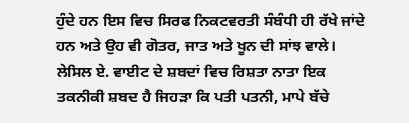ਹੁੰਦੇ ਹਨ ਇਸ ਵਿਚ ਸਿਰਫ ਨਿਕਟਵਰਤੀ ਸੰਬੰਧੀ ਹੀ ਰੱਖੇ ਜਾਂਦੇ ਹਨ ਅਤੇ ਉਹ ਵੀ ਗੋਤਰ, ਜਾਤ ਅਤੇ ਖੂਨ ਦੀ ਸਾਂਝ ਵਾਲੇ। ਲੇਸਿਲ ਏ. ਵਾਈਟ ਦੇ ਸ਼ਬਦਾਂ ਵਿਚ ਰਿਸ਼ਤਾ ਨਾਤਾ ਇਕ ਤਕਨੀਕੀ ਸ਼ਬਦ ਹੈ ਜਿਹੜਾ ਕਿ ਪਤੀ ਪਤਨੀ, ਮਾਪੇ ਬੱਚੇ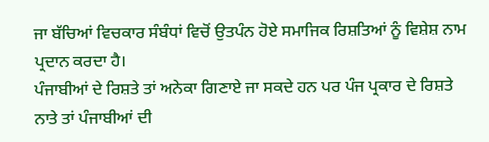ਜਾ ਬੱਚਿਆਂ ਵਿਚਕਾਰ ਸੰਬੰਧਾਂ ਵਿਚੋਂ ਉਤਪੰਨ ਹੋਏ ਸਮਾਜਿਕ ਰਿਸ਼ਤਿਆਂ ਨੂੰ ਵਿਸ਼ੇਸ਼ ਨਾਮ ਪ੍ਰਦਾਨ ਕਰਦਾ ਹੈ।
ਪੰਜਾਬੀਆਂ ਦੇ ਰਿਸ਼ਤੇ ਤਾਂ ਅਨੇਕਾ ਗਿਣਾਏ ਜਾ ਸਕਦੇ ਹਨ ਪਰ ਪੰਜ ਪ੍ਰਕਾਰ ਦੇ ਰਿਸ਼ਤੇ ਨਾਤੇ ਤਾਂ ਪੰਜਾਬੀਆਂ ਦੀ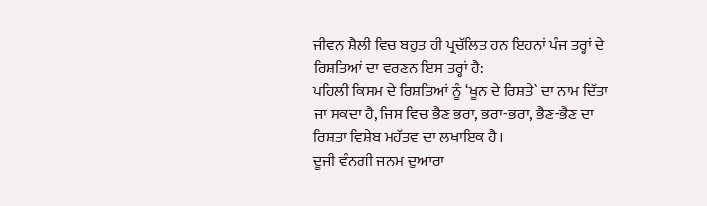ਜੀਵਨ ਸ਼ੈਲੀ ਵਿਚ ਬਹੁਤ ਹੀ ਪ੍ਰਚੱਲਿਤ ਹਨ ਇਹਨਾਂ ਪੰਜ ਤਰ੍ਹਾਂ ਦੇ ਰਿਸ਼ਤਿਆਂ ਦਾ ਵਰਣਨ ਇਸ ਤਰ੍ਹਾਂ ਹੈ:
ਪਹਿਲੀ ਕਿਸਮ ਦੇ ਰਿਸ਼ਤਿਆਂ ਨੂੰ ‘ਖੂਨ ਦੇ ਰਿਸ਼ਤੇ` ਦਾ ਨਾਮ ਦਿੱਤਾ ਜਾ ਸਕਦਾ ਹੈ, ਜਿਸ ਵਿਚ ਭੈਣ ਭਰਾ, ਭਰਾ-ਭਰਾ, ਭੈਣ-ਭੈਣ ਦਾ ਰਿਸ਼ਤਾ ਵਿਸ਼ੇਬ ਮਹੱਤਵ ਦਾ ਲਖਾਇਕ ਹੈ।
ਦੂਜੀ ਵੰਨਗੀ ਜਨਮ ਦੁਆਰਾ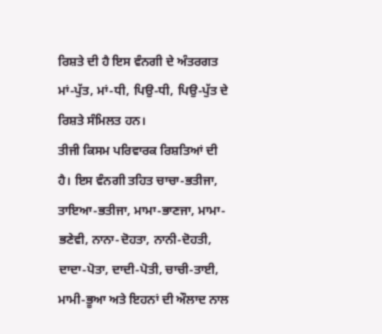ਰਿਸ਼ਤੇ ਦੀ ਹੈ ਇਸ ਵੰਨਗੀ ਦੇ ਅੰਤਰਗਤ ਮਾਂ-ਪੁੱਤ, ਮਾਂ-ਧੀ, ਪਿਉ-ਧੀ, ਪਿਉ-ਪੁੱਤ ਦੇ ਰਿਸ਼ਤੇ ਸੰਮਿਲਤ ਹਨ।
ਤੀਜੀ ਕਿਸਮ ਪਰਿਵਾਰਕ ਰਿਸ਼ਤਿਆਂ ਦੀ ਹੈ। ਇਸ ਵੰਨਗੀ ਤਹਿਤ ਚਾਚਾ-ਭਤੀਜਾ, ਤਾਇਆ-ਭਤੀਜਾ, ਮਾਮਾ-ਭਾਣਜਾ, ਮਾਮਾ-ਭਣੇਵੀ, ਨਾਨਾ-ਦੋਹਤਾ, ਨਾਨੀ-ਦੋਹਤੀ, ਦਾਦਾ-ਪੋਤਾ, ਦਾਦੀ-ਪੋਤੀ, ਚਾਚੀ-ਤਾਈ, ਮਾਮੀ-ਭੂਆ ਅਤੇ ਇਹਨਾਂ ਦੀ ਔਲਾਦ ਨਾਲ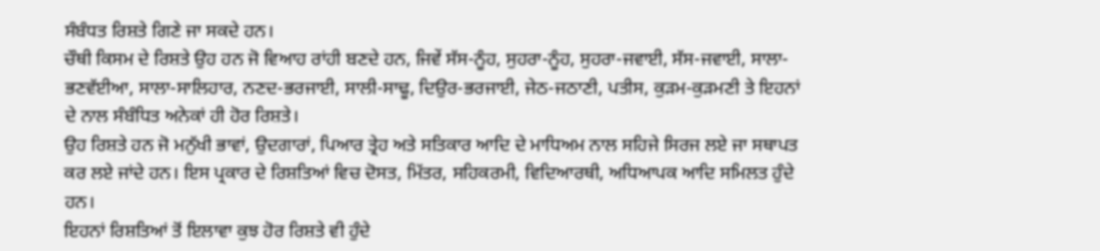ਸੰਬੰਧਤ ਰਿਸ਼ਤੇ ਗਿਣੇ ਜਾ ਸਕਦੇ ਹਨ।
ਚੌਥੀ ਕਿਸਮ ਦੇ ਰਿਸ਼ਤੇ ਉਹ ਹਨ ਜੋ ਵਿਆਹ ਰਾਂਹੀ ਬਣਦੇ ਹਨ, ਜਿਵੇਂ ਸੱਸ-ਨੂੰਹ, ਸੁਹਰਾ-ਨੂੰਹ, ਸੁਹਰਾ-ਜਵਾਈ, ਸੱਸ-ਜਵਾਈ, ਸਾਲਾ-ਭਣਵੱਈਆ, ਸਾਲਾ-ਸਾਲਿਹਾਰ, ਨਣਦ-ਭਰਜਾਈ, ਸਾਲੀ-ਸਾਢੂ, ਦਿਉਰ-ਭਰਜਾਈ, ਜੇਠ-ਜਠਾਣੀ, ਪਤੀਸ, ਕੁੜਮ-ਕੁੜਮਣੀ ਤੇ ਇਹਨਾਂ ਦੇ ਨਾਲ ਸੰਬੰਧਿਤ ਅਨੇਕਾਂ ਹੀ ਹੋਰ ਰਿਸ਼ਤੇ।
ਉਹ ਰਿਸ਼ਤੇ ਹਨ ਜੋ ਮਨੁੱਖੀ ਭਾਵਾਂ, ਉਦਗਾਰਾਂ, ਪਿਆਰ ਤ੍ਰੇਹ ਅਤੇ ਸਤਿਕਾਰ ਆਦਿ ਦੇ ਮਾਧਿਅਮ ਨਾਲ ਸਹਿਜੇ ਸਿਰਜ ਲਏ ਜਾ ਸਥਾਪਤ ਕਰ ਲਏ ਜਾਂਦੇ ਹਨ। ਇਸ ਪ੍ਰਕਾਰ ਦੇ ਰਿਸ਼ਤਿਆਂ ਵਿਚ ਦੋਸਤ, ਮਿੱਤਰ, ਸਹਿਕਰਮੀ, ਵਿਦਿਆਰਥੀ, ਅਧਿਆਪਕ ਆਦਿ ਸਮਿਲਤ ਹੁੰਦੇ ਹਨ।
ਇਹਨਾਂ ਰਿਸ਼ਤਿਆਂ ਤੋਂ ਇਲਾਵਾ ਕੁਝ ਹੋਰ ਰਿਸ਼ਤੇ ਵੀ ਹੁੰਦੇ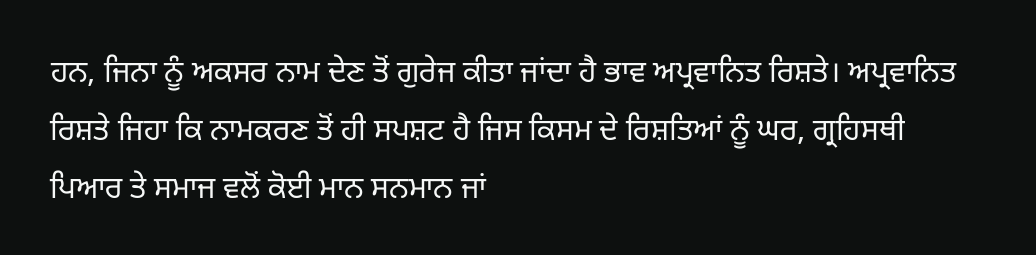ਹਨ, ਜਿਨਾ ਨੂੰ ਅਕਸਰ ਨਾਮ ਦੇਣ ਤੋਂ ਗੁਰੇਜ ਕੀਤਾ ਜਾਂਦਾ ਹੈ ਭਾਵ ਅਪ੍ਰਵਾਨਿਤ ਰਿਸ਼ਤੇ। ਅਪ੍ਰਵਾਨਿਤ ਰਿਸ਼ਤੇ ਜਿਹਾ ਕਿ ਨਾਮਕਰਣ ਤੋਂ ਹੀ ਸਪਸ਼ਟ ਹੈ ਜਿਸ ਕਿਸਮ ਦੇ ਰਿਸ਼ਤਿਆਂ ਨੂੰ ਘਰ, ਗ੍ਰਹਿਸਥੀ ਪਿਆਰ ਤੇ ਸਮਾਜ ਵਲੋਂ ਕੋਈ ਮਾਨ ਸਨਮਾਨ ਜਾਂ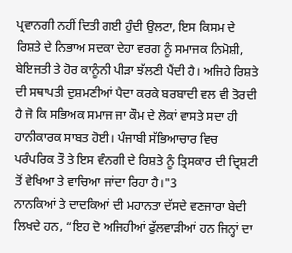ਪ੍ਰਵਾਨਗੀ ਨਹੀਂ ਦਿਤੀ ਗਈ ਹੁੰਦੀ ਉਲਟਾ, ਇਸ ਕਿਸਮ ਦੇ ਰਿਸ਼ਤੇ ਦੇ ਨਿਭਾਅ ਸਦਕਾ ਦੇਹਾ ਵਰਗ ਨੂੰ ਸਮਾਜਕ ਨਿਮੋਸ਼ੀ, ਬੇਇਜਤੀ ਤੇ ਹੋਰ ਕਾਨੂੰਨੀ ਪੀੜਾ ਝੱਲਣੀ ਪੈਂਦੀ ਹੈ। ਅਜਿਹੇ ਰਿਸ਼ਤੇ ਦੀ ਸਥਾਪਤੀ ਦੁਸ਼ਮਣੀਆਂ ਪੈਦਾ ਕਰਕੇ ਬਰਬਾਦੀ ਵਲ ਵੀ ਤੋਰਦੀ ਹੈ ਜੋ ਕਿ ਸਭਿਅਕ ਸਮਾਜ ਜਾ ਕੌਮ ਦੇ ਲੋਕਾਂ ਵਾਸਤੇ ਸਦਾ ਹੀ ਹਾਨੀਕਾਰਕ ਸਾਬਤ ਹੋਈ। ਪੰਜਾਬੀ ਸੱਭਿਆਚਾਰ ਵਿਚ ਪਰੰਪਰਿਕ ਤੌ ਤੇ ਇਸ ਵੰਨਗੀ ਦੇ ਰਿਸ਼ਤੇ ਨੂੰ ਤ੍ਰਿਸਕਾਰ ਦੀ ਦ੍ਰਿਸ਼ਟੀ ਤੋਂ ਵੇਖਿਆ ਤੇ ਵਾਚਿਆ ਜਾਂਦਾ ਰਿਹਾ ਹੈ।"3
ਨਾਨਕਿਆਂ ਤੇ ਦਾਦਕਿਆਂ ਦੀ ਮਹਾਨਤਾ ਦੱਸਦੇ ਵਣਜਾਰਾ ਬੇਦੀ ਲਿਖਦੇ ਹਨ, “ਇਹ ਦੋ ਅਜਿਹੀਆਂ ਫੁੱਲਵਾੜੀਆਂ ਹਨ ਜਿਨ੍ਹਾਂ ਦਾ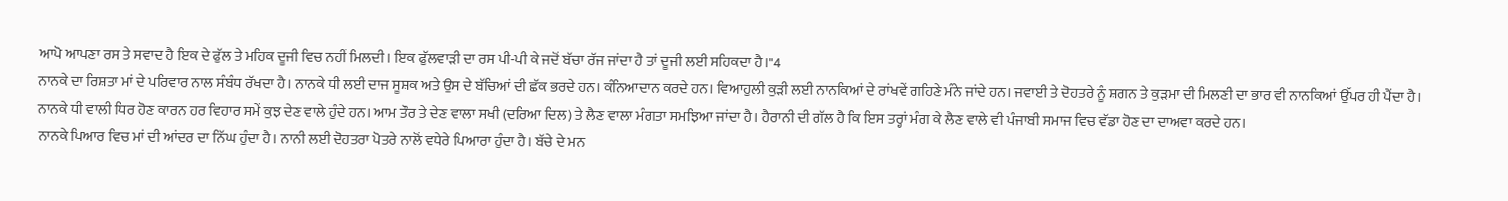ਆਪੋ ਆਪਣਾ ਰਸ ਤੇ ਸਵਾਦ ਹੈ ਇਕ ਦੇ ਫੁੱਲ ਤੇ ਮਹਿਕ ਦੂਜੀ ਵਿਚ ਨਹੀਂ ਮਿਲਦੀ। ਇਕ ਫੁੱਲਵਾੜੀ ਦਾ ਰਸ ਪੀ-ਪੀ ਕੇ ਜਦੋਂ ਬੱਚਾ ਰੱਜ ਜਾਂਦਾ ਹੈ ਤਾਂ ਦੂਜੀ ਲਈ ਸਹਿਕਦਾ ਹੈ।"4
ਨਾਨਕੇ ਦਾ ਰਿਸ਼ਤਾ ਮਾਂ ਦੇ ਪਰਿਵਾਰ ਨਾਲ ਸੰਬੰਧ ਰੱਖਦਾ ਹੈ। ਨਾਨਕੇ ਧੀ ਲਈ ਦਾਜ ਸੂਸ਼ਕ ਅਤੇ ਉਸ ਦੇ ਬੱਚਿਆਂ ਦੀ ਛੱਕ ਭਰਦੇ ਹਨ। ਕੰਨਿਆਦਾਨ ਕਰਦੇ ਹਨ। ਵਿਆਹੁਲੀ ਕੁੜੀ ਲਈ ਨਾਨਕਿਆਂ ਦੇ ਰਾਂਖਵੇਂ ਗਹਿਣੇ ਮੰਨੇ ਜਾਂਦੇ ਹਨ। ਜਵਾਈ ਤੇ ਦੋਹਤਰੇ ਨੂੰ ਸ਼ਗਨ ਤੇ ਕੁੜਮਾ ਦੀ ਮਿਲਣੀ ਦਾ ਭਾਰ ਵੀ ਨਾਨਕਿਆਂ ਉੱਪਰ ਹੀ ਪੈਂਦਾ ਹੈ। ਨਾਨਕੇ ਧੀ ਵਾਲੀ ਧਿਰ ਹੋਣ ਕਾਰਨ ਹਰ ਵਿਹਾਰ ਸਮੇਂ ਕੁਝ ਦੇਣ ਵਾਲੇ ਹੁੰਦੇ ਹਨ। ਆਮ ਤੌਰ ਤੇ ਦੇਣ ਵਾਲਾ ਸਖੀ (ਦਰਿਆ ਦਿਲ) ਤੇ ਲੈਣ ਵਾਲਾ ਮੰਗਤਾ ਸਮਝਿਆ ਜਾਂਦਾ ਹੈ। ਹੈਰਾਨੀ ਦੀ ਗੱਲ ਹੈ ਕਿ ਇਸ ਤਰ੍ਹਾਂ ਮੰਗ ਕੇ ਲੈਣ ਵਾਲੇ ਵੀ ਪੰਜਾਬੀ ਸਮਾਜ ਵਿਚ ਵੱਡਾ ਹੋਣ ਦਾ ਦਾਅਵਾ ਕਰਦੇ ਹਨ।
ਨਾਨਕੇ ਪਿਆਰ ਵਿਚ ਮਾਂ ਦੀ ਆਂਦਰ ਦਾ ਨਿੱਘ ਹੁੰਦਾ ਹੈ। ਨਾਨੀ ਲਈ ਦੋਹਤਰਾ ਪੋਤਰੇ ਨਾਲੋਂ ਵਧੇਰੇ ਪਿਆਰਾ ਹੁੰਦਾ ਹੈ। ਬੱਚੇ ਦੇ ਮਨ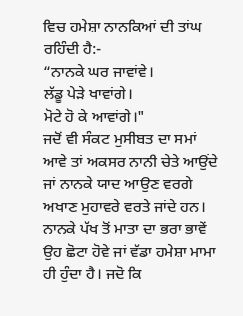ਵਿਚ ਹਮੇਸ਼ਾ ਨਾਨਕਿਆਂ ਦੀ ਤਾਂਘ ਰਹਿੰਦੀ ਹੈ:-
“ਨਾਨਕੇ ਘਰ ਜਾਵਾਂਵੇ।
ਲੱਡੂ ਪੇੜੇ ਖਾਵਾਂਗੇ।
ਮੋਟੇ ਹੋ ਕੇ ਆਵਾਂਗੇ।"
ਜਦੋਂ ਵੀ ਸੰਕਟ ਮੁਸੀਬਤ ਦਾ ਸਮਾਂ ਆਵੇ ਤਾਂ ਅਕਸਰ ਨਾਨੀ ਚੇਤੇ ਆਉਂਦੇ ਜਾਂ ਨਾਨਕੇ ਯਾਦ ਆਉਣ ਵਰਗੇ ਅਖਾਣ ਮੁਹਾਵਰੇ ਵਰਤੇ ਜਾਂਦੇ ਹਨ। ਨਾਨਕੇ ਪੱਖ ਤੋਂ ਮਾਤਾ ਦਾ ਭਰਾ ਭਾਵੇਂ ਉਹ ਛੋਟਾ ਹੋਵੇ ਜਾਂ ਵੱਡਾ ਹਮੇਸ਼ਾ ਮਾਮਾ ਹੀ ਹੁੰਦਾ ਹੈ। ਜਦੋ ਕਿ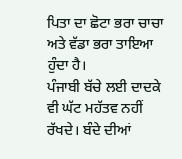ਪਿਤਾ ਦਾ ਛੋਟਾ ਭਰਾ ਚਾਚਾ ਅਤੇ ਵੱਡਾ ਭਰਾ ਤਾਇਆ ਹੁੰਦਾ ਹੈ।
ਪੰਜਾਬੀ ਬੱਚੇ ਲਈ ਦਾਦਕੇ ਵੀ ਘੱਟ ਮਹੱਤਵ ਨਹੀਂ ਰੱਖਦੇ। ਬੰਦੇ ਦੀਆਂ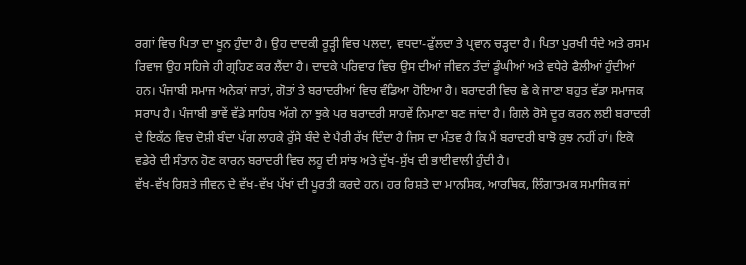ਰਗਾਂ ਵਿਚ ਪਿਤਾ ਦਾ ਖੂਨ ਹੁੰਦਾ ਹੈ। ਉਹ ਦਾਦਕੀ ਰੂੜ੍ਹੀ ਵਿਚ ਪਲਦਾ, ਵਧਦਾ-ਫੁੱਲਦਾ ਤੇ ਪ੍ਰਵਾਨ ਚੜ੍ਹਦਾ ਹੈ। ਪਿਤਾ ਪੁਰਖੀ ਧੰਦੇ ਅਤੇ ਰਸਮ ਰਿਵਾਜ ਉਹ ਸਹਿਜੇ ਹੀ ਗ੍ਰਹਿਣ ਕਰ ਲੈਂਦਾ ਹੈ। ਦਾਦਕੇ ਪਰਿਵਾਰ ਵਿਚ ਉਸ ਦੀਆਂ ਜੀਵਨ ਤੰਦਾਂ ਡੂੰਘੀਆਂ ਅਤੇ ਵਧੇਰੇ ਫੈਲੀਆਂ ਹੁੰਦੀਆਂ ਹਨ। ਪੰਜਾਬੀ ਸਮਾਜ ਅਨੇਕਾਂ ਜਾਤਾਂ, ਗੋਤਾਂ ਤੇ ਬਰਾਦਰੀਆਂ ਵਿਚ ਵੰਡਿਆ ਹੋਇਆ ਹੈ। ਬਰਾਦਰੀ ਵਿਚ ਛੇ ਕੇ ਜਾਣਾ ਬਹੁਤ ਵੱਡਾ ਸਮਾਜਕ ਸਰਾਪ ਹੈ। ਪੰਜਾਬੀ ਭਾਵੇਂ ਵੱਡੇ ਸਾਹਿਬ ਅੱਗੇ ਨਾ ਝੁਕੇ ਪਰ ਬਰਾਦਰੀ ਸਾਹਵੇਂ ਨਿਮਾਣਾ ਬਣ ਜਾਂਦਾ ਹੈ। ਗਿਲੇ ਰੋਸੇ ਦੂਰ ਕਰਨ ਲਈ ਬਰਾਦਰੀ ਦੇ ਇਕੱਠ ਵਿਚ ਦੋਸ਼ੀ ਬੰਦਾ ਪੱਗ ਲਾਹਕੇ ਰੁੱਸੇ ਬੰਦੇ ਦੇ ਪੈਰੀ ਰੱਖ ਦਿੰਦਾ ਹੈ ਜਿਸ ਦਾ ਮੰਤਵ ਹੈ ਕਿ ਮੈਂ ਬਰਾਦਰੀ ਬਾਝੋ ਕੁਝ ਨਹੀਂ ਹਾਂ। ਇਕੋ ਵਡੇਰੇ ਦੀ ਸੰਤਾਨ ਹੋਣ ਕਾਰਨ ਬਰਾਦਰੀ ਵਿਚ ਲਹੂ ਦੀ ਸਾਂਝ ਅਤੇ ਦੁੱਖ-ਸੁੱਖ ਦੀ ਭਾਈਵਾਲੀ ਹੁੰਦੀ ਹੈ।
ਵੱਖ-ਵੱਖ ਰਿਸ਼ਤੇ ਜੀਵਨ ਦੇ ਵੱਖ-ਵੱਖ ਪੱਖਾਂ ਦੀ ਪੂਰਤੀ ਕਰਦੇ ਹਨ। ਹਰ ਰਿਸ਼ਤੇ ਦਾ ਮਾਨਸਿਕ, ਆਰਥਿਕ, ਲਿੰਗਾਤਮਕ ਸਮਾਜਿਕ ਜਾਂ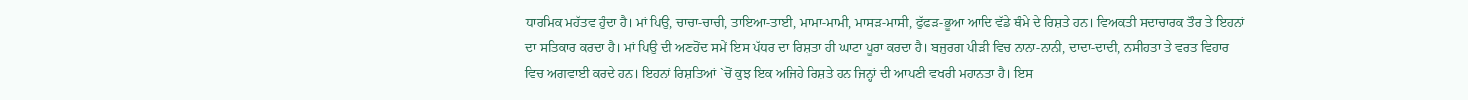ਧਾਰਮਿਕ ਮਹੱਤਵ ਹੁੰਦਾ ਹੈ। ਮਾਂ ਪਿਉ, ਚਾਚਾ-ਚਾਚੀ, ਤਾਇਆ-ਤਾਈ, ਮਾਮਾ-ਮਾਮੀ, ਮਾਸੜ-ਮਾਸੀ, ਫੁੱਫੜ-ਭੂਆ ਆਦਿ ਵੱਡੇ ਥੰਮੇ ਦੇ ਰਿਸ਼ਤੇ ਹਨ। ਵਿਅਕਤੀ ਸਦਾਚਾਰਕ ਤੌਰ ਤੇ ਇਹਨਾਂ ਦਾ ਸਤਿਕਾਰ ਕਰਦਾ ਹੈ। ਮਾਂ ਪਿਉ ਦੀ ਅਣਹੋਂਦ ਸਮੇਂ ਇਸ ਪੱਧਰ ਦਾ ਰਿਸ਼ਤਾ ਹੀ ਘਾਟਾ ਪੂਰਾ ਕਰਦਾ ਹੈ। ਬਜੁਰਗ ਪੀੜੀ ਵਿਚ ਨਾਨਾ-ਨਾਨੀ, ਦਾਦਾ-ਦਾਦੀ, ਨਸੀਹਤਾ ਤੇ ਵਰਤ ਵਿਹਾਰ ਵਿਚ ਅਗਵਾਈ ਕਰਦੇ ਹਨ। ਇਹਨਾਂ ਰਿਸ਼ਤਿਆਂ `ਚੋਂ ਕੁਝ ਇਕ ਅਜਿਹੇ ਰਿਸ਼ਤੇ ਹਨ ਜਿਨ੍ਹਾਂ ਦੀ ਆਪਣੀ ਵਖਰੀ ਮਹਾਨਤਾ ਹੈ। ਇਸ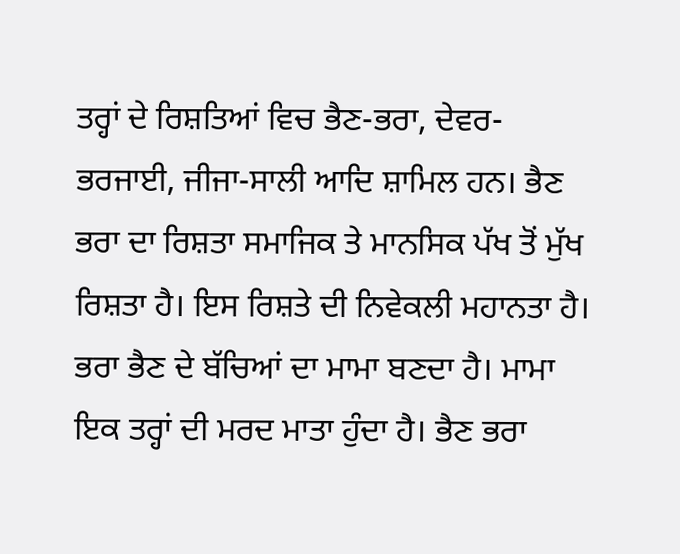ਤਰ੍ਹਾਂ ਦੇ ਰਿਸ਼ਤਿਆਂ ਵਿਚ ਭੈਣ-ਭਰਾ, ਦੇਵਰ-ਭਰਜਾਈ, ਜੀਜਾ-ਸਾਲੀ ਆਦਿ ਸ਼ਾਮਿਲ ਹਨ। ਭੈਣ ਭਰਾ ਦਾ ਰਿਸ਼ਤਾ ਸਮਾਜਿਕ ਤੇ ਮਾਨਸਿਕ ਪੱਖ ਤੋਂ ਮੁੱਖ ਰਿਸ਼ਤਾ ਹੈ। ਇਸ ਰਿਸ਼ਤੇ ਦੀ ਨਿਵੇਕਲੀ ਮਹਾਨਤਾ ਹੈ। ਭਰਾ ਭੈਣ ਦੇ ਬੱਚਿਆਂ ਦਾ ਮਾਮਾ ਬਣਦਾ ਹੈ। ਮਾਮਾ ਇਕ ਤਰ੍ਹਾਂ ਦੀ ਮਰਦ ਮਾਤਾ ਹੁੰਦਾ ਹੈ। ਭੈਣ ਭਰਾ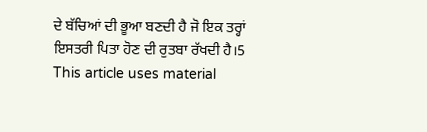ਦੇ ਬੱਚਿਆਂ ਦੀ ਭੂਆ ਬਣਦੀ ਹੈ ਜੋ ਇਕ ਤਰ੍ਹਾਂ ਇਸਤਰੀ ਪਿਤਾ ਹੋਣ ਦੀ ਰੁਤਬਾ ਰੱਖਦੀ ਹੈ।5
This article uses material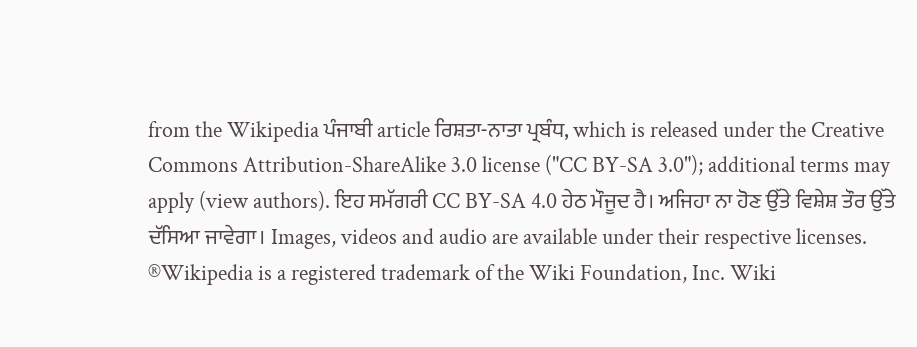from the Wikipedia ਪੰਜਾਬੀ article ਰਿਸ਼ਤਾ-ਨਾਤਾ ਪ੍ਰਬੰਧ, which is released under the Creative Commons Attribution-ShareAlike 3.0 license ("CC BY-SA 3.0"); additional terms may apply (view authors). ਇਹ ਸਮੱਗਰੀ CC BY-SA 4.0 ਹੇਠ ਮੌਜੂਦ ਹੈ। ਅਜਿਹਾ ਨਾ ਹੋਣ ਉੱਤੇ ਵਿਸ਼ੇਸ਼ ਤੌਰ ਉੱਤੇ ਦੱਸਿਆ ਜਾਵੇਗਾ। Images, videos and audio are available under their respective licenses.
®Wikipedia is a registered trademark of the Wiki Foundation, Inc. Wiki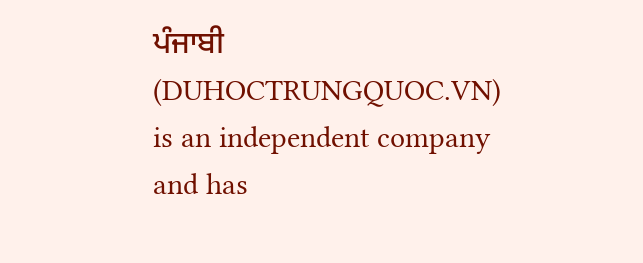ਪੰਜਾਬੀ (DUHOCTRUNGQUOC.VN) is an independent company and has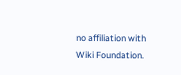no affiliation with Wiki Foundation.